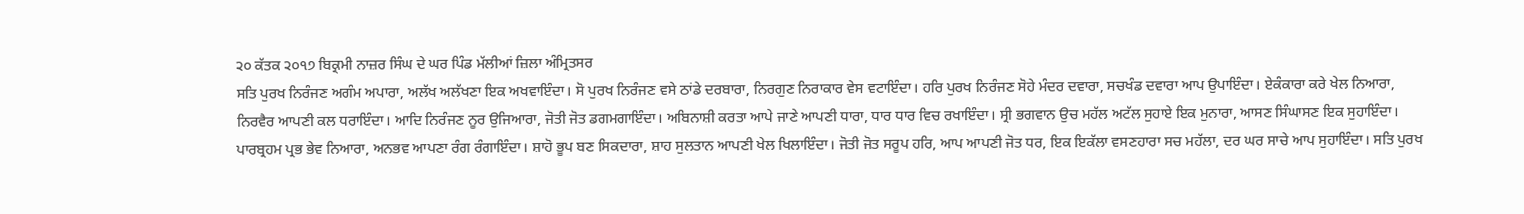੨੦ ਕੱਤਕ ੨੦੧੭ ਬਿਕ੍ਰਮੀ ਨਾਜ਼ਰ ਸਿੰਘ ਦੇ ਘਰ ਪਿੰਡ ਮੱਲੀਆਂ ਜ਼ਿਲਾ ਅੰਮ੍ਰਿਤਸਰ
ਸਤਿ ਪੁਰਖ ਨਿਰੰਜਣ ਅਗੰਮ ਅਪਾਰਾ, ਅਲੱਖ ਅਲੱਖਣਾ ਇਕ ਅਖਵਾਇੰਦਾ। ਸੋ ਪੁਰਖ ਨਿਰੰਜਣ ਵਸੇ ਠਾਂਡੇ ਦਰਬਾਰਾ, ਨਿਰਗੁਣ ਨਿਰਾਕਾਰ ਵੇਸ ਵਟਾਇੰਦਾ। ਹਰਿ ਪੁਰਖ ਨਿਰੰਜਣ ਸੋਹੇ ਮੰਦਰ ਦਵਾਰਾ, ਸਚਖੰਡ ਦਵਾਰਾ ਆਪ ਉਪਾਇੰਦਾ। ਏਕੰਕਾਰਾ ਕਰੇ ਖੇਲ ਨਿਆਰਾ, ਨਿਰਵੈਰ ਆਪਣੀ ਕਲ ਧਰਾਇੰਦਾ। ਆਦਿ ਨਿਰੰਜਣ ਨੂਰ ਉਜਿਆਰਾ, ਜੋਤੀ ਜੋਤ ਡਗਮਗਾਇੰਦਾ। ਅਬਿਨਾਸ਼ੀ ਕਰਤਾ ਆਪੇ ਜਾਣੇ ਆਪਣੀ ਧਾਰਾ, ਧਾਰ ਧਾਰ ਵਿਚ ਰਖਾਇੰਦਾ। ਸ੍ਰੀ ਭਗਵਾਨ ਉਚ ਮਹੱਲ ਅਟੱਲ ਸੁਹਾਏ ਇਕ ਮੁਨਾਰਾ, ਆਸਣ ਸਿੰਘਾਸਣ ਇਕ ਸੁਹਾਇੰਦਾ। ਪਾਰਬ੍ਰਹਮ ਪ੍ਰਭ ਭੇਵ ਨਿਆਰਾ, ਅਨਭਵ ਆਪਣਾ ਰੰਗ ਰੰਗਾਇੰਦਾ। ਸ਼ਾਹੋ ਭੂਪ ਬਣ ਸਿਕਦਾਰਾ, ਸ਼ਾਹ ਸੁਲਤਾਨ ਆਪਣੀ ਖੇਲ ਖਿਲਾਇੰਦਾ। ਜੋਤੀ ਜੋਤ ਸਰੂਪ ਹਰਿ, ਆਪ ਆਪਣੀ ਜੋਤ ਧਰ, ਇਕ ਇਕੱਲਾ ਵਸਣਹਾਰਾ ਸਚ ਮਹੱਲਾ, ਦਰ ਘਰ ਸਾਚੇ ਆਪ ਸੁਹਾਇੰਦਾ। ਸਤਿ ਪੁਰਖ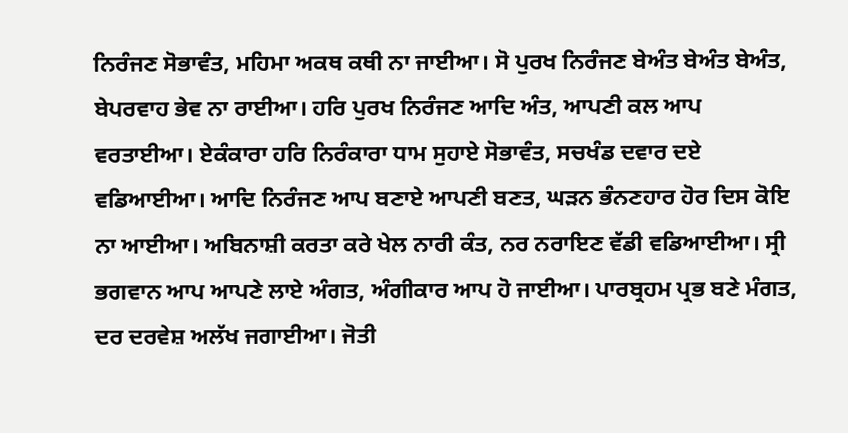ਨਿਰੰਜਣ ਸੋਭਾਵੰਤ, ਮਹਿਮਾ ਅਕਥ ਕਥੀ ਨਾ ਜਾਈਆ। ਸੋ ਪੁਰਖ ਨਿਰੰਜਣ ਬੇਅੰਤ ਬੇਅੰਤ ਬੇਅੰਤ, ਬੇਪਰਵਾਹ ਭੇਵ ਨਾ ਰਾਈਆ। ਹਰਿ ਪੁਰਖ ਨਿਰੰਜਣ ਆਦਿ ਅੰਤ, ਆਪਣੀ ਕਲ ਆਪ ਵਰਤਾਈਆ। ਏਕੰਕਾਰਾ ਹਰਿ ਨਿਰੰਕਾਰਾ ਧਾਮ ਸੁਹਾਏ ਸੋਭਾਵੰਤ, ਸਚਖੰਡ ਦਵਾਰ ਦਏ ਵਡਿਆਈਆ। ਆਦਿ ਨਿਰੰਜਣ ਆਪ ਬਣਾਏ ਆਪਣੀ ਬਣਤ, ਘੜਨ ਭੰਨਣਹਾਰ ਹੋਰ ਦਿਸ ਕੋਇ ਨਾ ਆਈਆ। ਅਬਿਨਾਸ਼ੀ ਕਰਤਾ ਕਰੇ ਖੇਲ ਨਾਰੀ ਕੰਤ, ਨਰ ਨਰਾਇਣ ਵੱਡੀ ਵਡਿਆਈਆ। ਸ੍ਰੀ ਭਗਵਾਨ ਆਪ ਆਪਣੇ ਲਾਏ ਅੰਗਤ, ਅੰਗੀਕਾਰ ਆਪ ਹੋ ਜਾਈਆ। ਪਾਰਬ੍ਰਹਮ ਪ੍ਰਭ ਬਣੇ ਮੰਗਤ, ਦਰ ਦਰਵੇਸ਼ ਅਲੱਖ ਜਗਾਈਆ। ਜੋਤੀ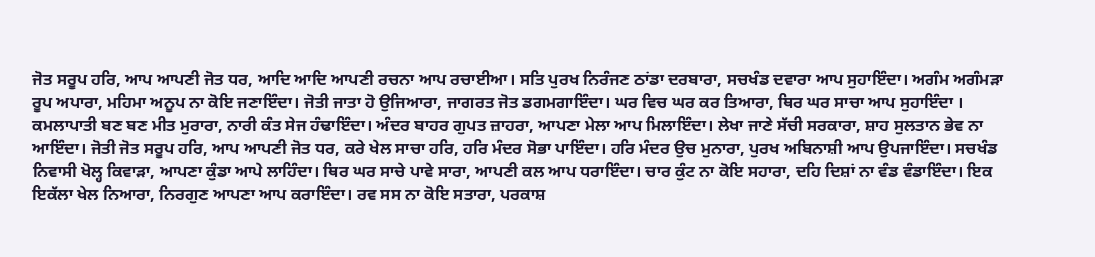ਜੋਤ ਸਰੂਪ ਹਰਿ, ਆਪ ਆਪਣੀ ਜੋਤ ਧਰ, ਆਦਿ ਆਦਿ ਆਪਣੀ ਰਚਨਾ ਆਪ ਰਚਾਈਆ। ਸਤਿ ਪੁਰਖ ਨਿਰੰਜਣ ਠਾਂਡਾ ਦਰਬਾਰਾ, ਸਚਖੰਡ ਦਵਾਰਾ ਆਪ ਸੁਹਾਇੰਦਾ। ਅਗੰਮ ਅਗੰਮੜਾ ਰੂਪ ਅਪਾਰਾ, ਮਹਿਮਾ ਅਨੂਪ ਨਾ ਕੋਇ ਜਣਾਇੰਦਾ। ਜੋਤੀ ਜਾਤਾ ਹੋ ਉਜਿਆਰਾ, ਜਾਗਰਤ ਜੋਤ ਡਗਮਗਾਇੰਦਾ। ਘਰ ਵਿਚ ਘਰ ਕਰ ਤਿਆਰਾ, ਥਿਰ ਘਰ ਸਾਚਾ ਆਪ ਸੁਹਾਇੰਦਾ । ਕਮਲਾਪਾਤੀ ਬਣ ਬਣ ਮੀਤ ਮੁਰਾਰਾ, ਨਾਰੀ ਕੰਤ ਸੇਜ ਹੰਢਾਇੰਦਾ। ਅੰਦਰ ਬਾਹਰ ਗੁਪਤ ਜ਼ਾਹਰਾ, ਆਪਣਾ ਮੇਲਾ ਆਪ ਮਿਲਾਇੰਦਾ। ਲੇਖਾ ਜਾਣੇ ਸੱਚੀ ਸਰਕਾਰਾ, ਸ਼ਾਹ ਸੁਲਤਾਨ ਭੇਵ ਨਾ ਆਇੰਦਾ। ਜੋਤੀ ਜੋਤ ਸਰੂਪ ਹਰਿ, ਆਪ ਆਪਣੀ ਜੋਤ ਧਰ, ਕਰੇ ਖੇਲ ਸਾਚਾ ਹਰਿ, ਹਰਿ ਮੰਦਰ ਸੋਭਾ ਪਾਇੰਦਾ। ਹਰਿ ਮੰਦਰ ਉਚ ਮੁਨਾਰਾ, ਪੁਰਖ ਅਬਿਨਾਸ਼ੀ ਆਪ ਉਪਜਾਇੰਦਾ। ਸਚਖੰਡ ਨਿਵਾਸੀ ਖੋਲ੍ਹ ਕਿਵਾੜਾ, ਆਪਣਾ ਕੁੰਡਾ ਆਪੇ ਲਾਹਿੰਦਾ। ਥਿਰ ਘਰ ਸਾਚੇ ਪਾਵੇ ਸਾਰਾ, ਆਪਣੀ ਕਲ ਆਪ ਧਰਾਇੰਦਾ। ਚਾਰ ਕੁੰਟ ਨਾ ਕੋਇ ਸਹਾਰਾ, ਦਹਿ ਦਿਸ਼ਾਂ ਨਾ ਵੰਡ ਵੰਡਾਇੰਦਾ। ਇਕ ਇਕੱਲਾ ਖੇਲ ਨਿਆਰਾ, ਨਿਰਗੁਣ ਆਪਣਾ ਆਪ ਕਰਾਇੰਦਾ। ਰਵ ਸਸ ਨਾ ਕੋਇ ਸਤਾਰਾ, ਪਰਕਾਸ਼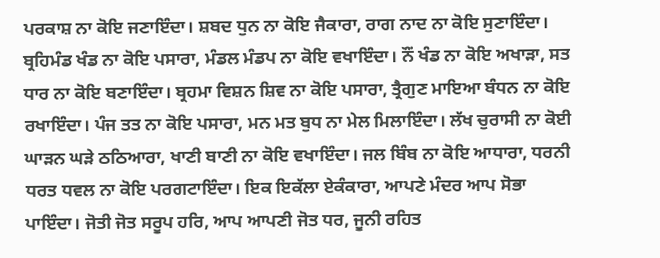ਪਰਕਾਸ਼ ਨਾ ਕੋਇ ਜਣਾਇੰਦਾ। ਸ਼ਬਦ ਧੁਨ ਨਾ ਕੋਇ ਜੈਕਾਰਾ, ਰਾਗ ਨਾਦ ਨਾ ਕੋਇ ਸੁਣਾਇੰਦਾ। ਬ੍ਰਹਿਮੰਡ ਖੰਡ ਨਾ ਕੋਇ ਪਸਾਰਾ, ਮੰਡਲ ਮੰਡਪ ਨਾ ਕੋਇ ਵਖਾਇੰਦਾ। ਨੌਂ ਖੰਡ ਨਾ ਕੋਇ ਅਖਾੜਾ, ਸਤ ਧਾਰ ਨਾ ਕੋਇ ਬਣਾਇੰਦਾ। ਬ੍ਰਹਮਾ ਵਿਸ਼ਨ ਸ਼ਿਵ ਨਾ ਕੋਇ ਪਸਾਰਾ, ਤ੍ਰੈਗੁਣ ਮਾਇਆ ਬੰਧਨ ਨਾ ਕੋਇ ਰਖਾਇੰਦਾ। ਪੰਜ ਤਤ ਨਾ ਕੋਇ ਪਸਾਰਾ, ਮਨ ਮਤ ਬੁਧ ਨਾ ਮੇਲ ਮਿਲਾਇੰਦਾ। ਲੱਖ ਚੁਰਾਸੀ ਨਾ ਕੋਈ ਘਾੜਨ ਘੜੇ ਠਠਿਆਰਾ, ਖਾਣੀ ਬਾਣੀ ਨਾ ਕੋਇ ਵਖਾਇੰਦਾ। ਜਲ ਬਿੰਬ ਨਾ ਕੋਇ ਆਧਾਰਾ, ਧਰਨੀ ਧਰਤ ਧਵਲ ਨਾ ਕੋਇ ਪਰਗਟਾਇੰਦਾ। ਇਕ ਇਕੱਲਾ ਏਕੰਕਾਰਾ, ਆਪਣੇ ਮੰਦਰ ਆਪ ਸੋਭਾ ਪਾਇੰਦਾ। ਜੋਤੀ ਜੋਤ ਸਰੂਪ ਹਰਿ, ਆਪ ਆਪਣੀ ਜੋਤ ਧਰ, ਜੂਨੀ ਰਹਿਤ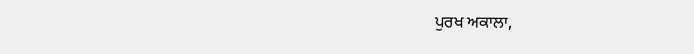ਪੁਰਖ ਅਕਾਲਾ,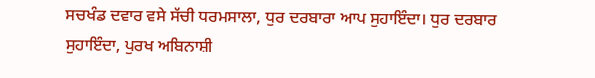ਸਚਖੰਡ ਦਵਾਰ ਵਸੇ ਸੱਚੀ ਧਰਮਸਾਲਾ, ਧੁਰ ਦਰਬਾਰਾ ਆਪ ਸੁਹਾਇੰਦਾ। ਧੁਰ ਦਰਬਾਰ ਸੁਹਾਇੰਦਾ, ਪੁਰਖ ਅਬਿਨਾਸ਼ੀ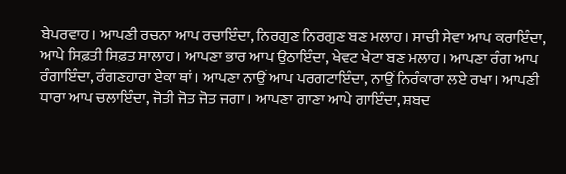ਬੇਪਰਵਾਹ। ਆਪਣੀ ਰਚਨਾ ਆਪ ਰਚਾਇੰਦਾ, ਨਿਰਗੁਣ ਨਿਰਗੁਣ ਬਣ ਮਲਾਹ। ਸਾਚੀ ਸੇਵਾ ਆਪ ਕਰਾਇੰਦਾ, ਆਪੇ ਸਿਫ਼ਤੀ ਸਿਫ਼ਤ ਸਾਲਾਹ। ਆਪਣਾ ਭਾਰ ਆਪ ਉਠਾਇੰਦਾ, ਖੇਵਟ ਖੇਟਾ ਬਣ ਮਲਾਹ। ਆਪਣਾ ਰੰਗ ਆਪ ਰੰਗਾਇੰਦਾ, ਰੰਗਣਹਾਰਾ ਏਕਾ ਥਾਂ। ਆਪਣਾ ਨਾਉਂ ਆਪ ਪਰਗਟਾਇੰਦਾ, ਨਾਉਂ ਨਿਰੰਕਾਰਾ ਲਏ ਰਖਾ। ਆਪਣੀ ਧਾਰਾ ਆਪ ਚਲਾਇੰਦਾ, ਜੋਤੀ ਜੋਤ ਜੋਤ ਜਗਾ। ਆਪਣਾ ਗਾਣਾ ਆਪੇ ਗਾਇੰਦਾ, ਸ਼ਬਦ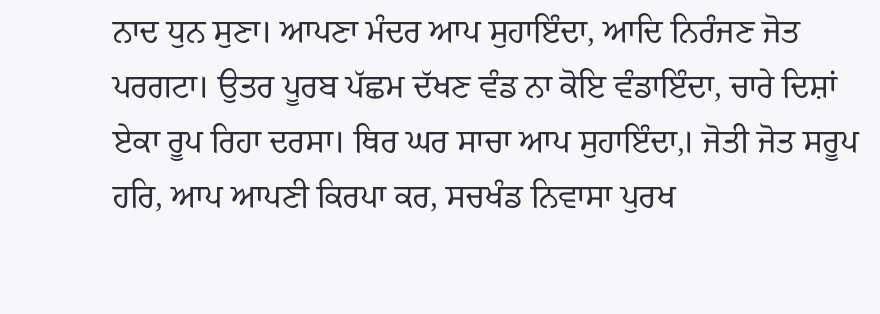ਨਾਦ ਧੁਨ ਸੁਣਾ। ਆਪਣਾ ਮੰਦਰ ਆਪ ਸੁਹਾਇੰਦਾ, ਆਦਿ ਨਿਰੰਜਣ ਜੋਤ ਪਰਗਟਾ। ਉਤਰ ਪੂਰਬ ਪੱਛਮ ਦੱਖਣ ਵੰਡ ਨਾ ਕੋਇ ਵੰਡਾਇੰਦਾ, ਚਾਰੇ ਦਿਸ਼ਾਂ ਏਕਾ ਰੂਪ ਰਿਹਾ ਦਰਸਾ। ਥਿਰ ਘਰ ਸਾਚਾ ਆਪ ਸੁਹਾਇੰਦਾ,। ਜੋਤੀ ਜੋਤ ਸਰੂਪ ਹਰਿ, ਆਪ ਆਪਣੀ ਕਿਰਪਾ ਕਰ, ਸਚਖੰਡ ਨਿਵਾਸਾ ਪੁਰਖ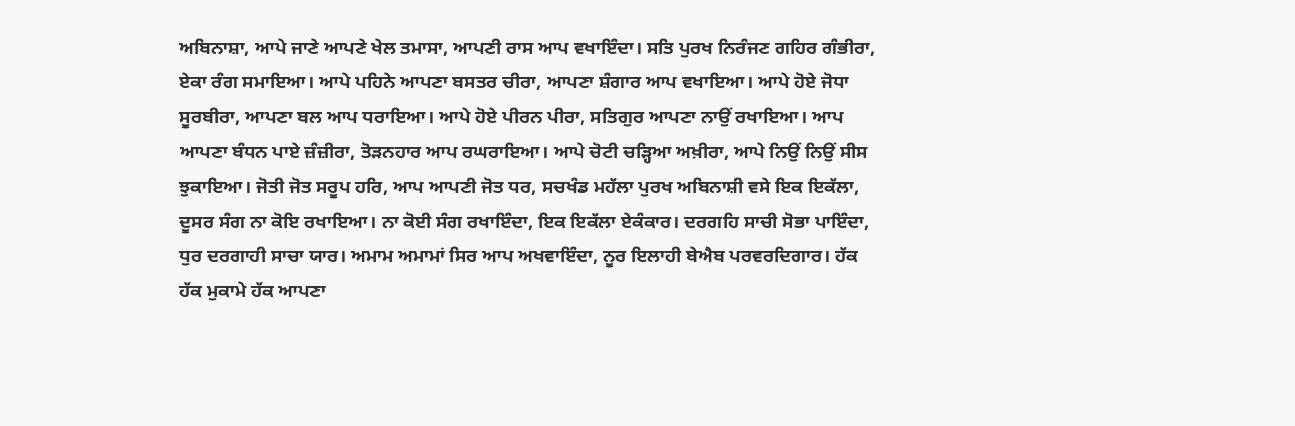ਅਬਿਨਾਸ਼ਾ, ਆਪੇ ਜਾਣੇ ਆਪਣੇ ਖੇਲ ਤਮਾਸਾ, ਆਪਣੀ ਰਾਸ ਆਪ ਵਖਾਇੰਦਾ। ਸਤਿ ਪੁਰਖ ਨਿਰੰਜਣ ਗਹਿਰ ਗੰਭੀਰਾ, ਏਕਾ ਰੰਗ ਸਮਾਇਆ। ਆਪੇ ਪਹਿਨੇ ਆਪਣਾ ਬਸਤਰ ਚੀਰਾ, ਆਪਣਾ ਸ਼ੰਗਾਰ ਆਪ ਵਖਾਇਆ। ਆਪੇ ਹੋਏ ਜੋਧਾ ਸੂਰਬੀਰਾ, ਆਪਣਾ ਬਲ ਆਪ ਧਰਾਇਆ। ਆਪੇ ਹੋਏ ਪੀਰਨ ਪੀਰਾ, ਸਤਿਗੁਰ ਆਪਣਾ ਨਾਉਂ ਰਖਾਇਆ। ਆਪ ਆਪਣਾ ਬੰਧਨ ਪਾਏ ਜ਼ੰਜ਼ੀਰਾ, ਤੋੜਨਹਾਰ ਆਪ ਰਘਰਾਇਆ। ਆਪੇ ਚੋਟੀ ਚੜ੍ਹਿਆ ਅਖ਼ੀਰਾ, ਆਪੇ ਨਿਉਂ ਨਿਉਂ ਸੀਸ ਝੁਕਾਇਆ। ਜੋਤੀ ਜੋਤ ਸਰੂਪ ਹਰਿ, ਆਪ ਆਪਣੀ ਜੋਤ ਧਰ, ਸਚਖੰਡ ਮਹੱਲਾ ਪੁਰਖ ਅਬਿਨਾਸ਼ੀ ਵਸੇ ਇਕ ਇਕੱਲਾ, ਦੂਸਰ ਸੰਗ ਨਾ ਕੋਇ ਰਖਾਇਆ। ਨਾ ਕੋਈ ਸੰਗ ਰਖਾਇੰਦਾ, ਇਕ ਇਕੱਲਾ ਏਕੰਕਾਰ। ਦਰਗਹਿ ਸਾਚੀ ਸੋਭਾ ਪਾਇੰਦਾ, ਧੁਰ ਦਰਗਾਹੀ ਸਾਚਾ ਯਾਰ। ਅਮਾਮ ਅਮਾਮਾਂ ਸਿਰ ਆਪ ਅਖਵਾਇੰਦਾ, ਨੂਰ ਇਲਾਹੀ ਬੇਐਬ ਪਰਵਰਦਿਗਾਰ। ਹੱਕ ਹੱਕ ਮੁਕਾਮੇ ਹੱਕ ਆਪਣਾ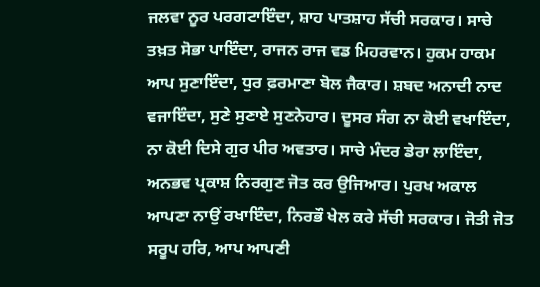ਜਲਵਾ ਨੂਰ ਪਰਗਟਾਇੰਦਾ, ਸ਼ਾਹ ਪਾਤਸ਼ਾਹ ਸੱਚੀ ਸਰਕਾਰ। ਸਾਚੇ ਤਖ਼ਤ ਸੋਭਾ ਪਾਇੰਦਾ, ਰਾਜਨ ਰਾਜ ਵਡ ਮਿਹਰਵਾਨ। ਹੁਕਮ ਹਾਕਮ ਆਪ ਸੁਣਾਇੰਦਾ, ਧੁਰ ਫ਼ਰਮਾਣਾ ਬੋਲ ਜੈਕਾਰ। ਸ਼ਬਦ ਅਨਾਦੀ ਨਾਦ ਵਜਾਇੰਦਾ, ਸੁਣੇ ਸੁਣਾਏ ਸੁਣਨੇਹਾਰ। ਦੂਸਰ ਸੰਗ ਨਾ ਕੋਈ ਵਖਾਇੰਦਾ, ਨਾ ਕੋਈ ਦਿਸੇ ਗੁਰ ਪੀਰ ਅਵਤਾਰ। ਸਾਚੇ ਮੰਦਰ ਡੇਰਾ ਲਾਇੰਦਾ, ਅਨਭਵ ਪ੍ਰਕਾਸ਼ ਨਿਰਗੁਣ ਜੋਤ ਕਰ ਉਜਿਆਰ। ਪੁਰਖ ਅਕਾਲ ਆਪਣਾ ਨਾਉਂ ਰਖਾਇੰਦਾ, ਨਿਰਭੌ ਖੇਲ ਕਰੇ ਸੱਚੀ ਸਰਕਾਰ। ਜੋਤੀ ਜੋਤ ਸਰੂਪ ਹਰਿ, ਆਪ ਆਪਣੀ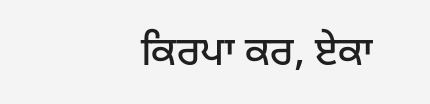ਕਿਰਪਾ ਕਰ, ਏਕਾ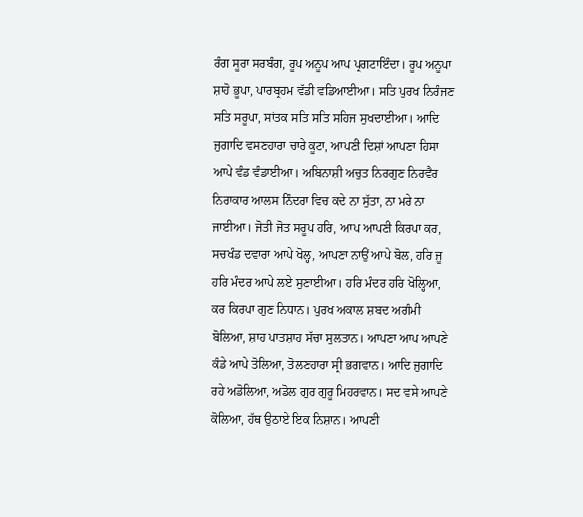ਰੰਗ ਸੂਰਾ ਸਰਬੰਗ, ਰੂਪ ਅਨੂਪ ਆਪ ਪ੍ਰਗਟਾਇੰਦਾ। ਰੂਪ ਅਨੂਪਾ ਸ਼ਾਹੋ ਭੂਪਾ, ਪਾਰਬ੍ਰਹਮ ਵੱਡੀ ਵਡਿਆਈਆ। ਸਤਿ ਪੁਰਖ ਨਿਰੰਜਣ ਸਤਿ ਸਰੂਪਾ, ਸਾਂਤਕ ਸਤਿ ਸਤਿ ਸਹਿਜ ਸੁਖਦਾਈਆ। ਆਦਿ ਜੁਗਾਦਿ ਵਸਣਹਾਰਾ ਚਾਰੇ ਕੂਟਾ, ਆਪਣੀ ਦਿਸ਼ਾਂ ਆਪਣਾ ਹਿਸਾ ਆਪੇ ਵੰਡ ਵੰਡਾਈਆ। ਅਬਿਨਾਸ਼ੀ ਅਚੁਤ ਨਿਰਗੁਣ ਨਿਰਵੈਰ ਨਿਰਾਕਾਰ ਆਲਸ ਨਿੰਦਰਾ ਵਿਚ ਕਦੇ ਨਾ ਸੁੱਤਾ, ਨਾ ਮਰੇ ਨਾ ਜਾਈਆ। ਜੋਤੀ ਜੋਤ ਸਰੂਪ ਹਰਿ, ਆਪ ਆਪਣੀ ਕਿਰਪਾ ਕਰ, ਸਚਖੰਡ ਦਵਾਰਾ ਆਪੇ ਖੋਲ੍ਹ, ਆਪਣਾ ਨਾਉਂ ਆਪੇ ਬੋਲ, ਹਰਿ ਜੂ ਹਰਿ ਮੰਦਰ ਆਪੇ ਲਏ ਸੁਣਾਈਆ। ਹਰਿ ਮੰਦਰ ਹਰਿ ਖੋਲ੍ਹਿਆ, ਕਰ ਕਿਰਪਾ ਗੁਣ ਨਿਧਾਨ। ਪੁਰਖ ਅਕਾਲ ਸ਼ਬਦ ਅਗੰਮੀ ਬੋਲਿਆ, ਸ਼ਾਹ ਪਾਤਸ਼ਾਹ ਸੱਚਾ ਸੁਲਤਾਨ। ਆਪਣਾ ਆਪ ਆਪਣੇ ਕੰਡੇ ਆਪੇ ਤੋਲਿਆ, ਤੋਲਣਹਾਰਾ ਸ੍ਰੀ ਭਗਵਾਨ। ਆਦਿ ਜੁਗਾਦਿ ਰਹੇ ਅਡੋਲਿਆ, ਅਡੋਲ ਗੁਰ ਗੁਰੂ ਮਿਹਰਵਾਨ। ਸਦ ਵਸੇ ਆਪਣੇ ਕੋਲਿਆ, ਹੱਥ ਉਠਾਏ ਇਕ ਨਿਸ਼ਾਨ। ਆਪਣੀ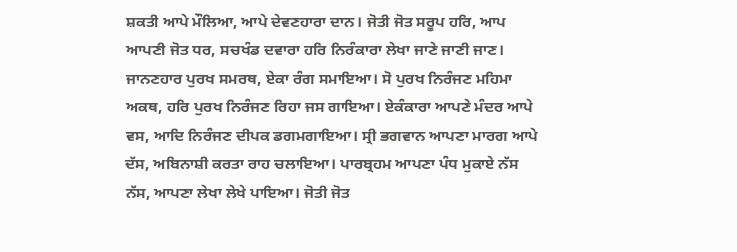ਸ਼ਕਤੀ ਆਪੇ ਮੌਲਿਆ, ਆਪੇ ਦੇਵਣਹਾਰਾ ਦਾਨ। ਜੋਤੀ ਜੋਤ ਸਰੂਪ ਹਰਿ, ਆਪ ਆਪਣੀ ਜੋਤ ਧਰ, ਸਚਖੰਡ ਦਵਾਰਾ ਹਰਿ ਨਿਰੰਕਾਰਾ ਲੇਖਾ ਜਾਣੇ ਜਾਣੀ ਜਾਣ। ਜਾਨਣਹਾਰ ਪੁਰਖ ਸਮਰਥ, ਏਕਾ ਰੰਗ ਸਮਾਇਆ। ਸੋ ਪੁਰਖ ਨਿਰੰਜਣ ਮਹਿਮਾ ਅਕਥ, ਹਰਿ ਪੁਰਖ ਨਿਰੰਜਣ ਰਿਹਾ ਜਸ ਗਾਇਆ। ਏਕੰਕਾਰਾ ਆਪਣੇ ਮੰਦਰ ਆਪੇ ਵਸ, ਆਦਿ ਨਿਰੰਜਣ ਦੀਪਕ ਡਗਮਗਾਇਆ। ਸ੍ਰੀ ਭਗਵਾਨ ਆਪਣਾ ਮਾਰਗ ਆਪੇ ਦੱਸ, ਅਬਿਨਾਸ਼ੀ ਕਰਤਾ ਰਾਹ ਚਲਾਇਆ। ਪਾਰਬ੍ਰਹਮ ਆਪਣਾ ਪੰਧ ਮੁਕਾਏ ਨੱਸ ਨੱਸ, ਆਪਣਾ ਲੇਖਾ ਲੇਖੇ ਪਾਇਆ। ਜੋਤੀ ਜੋਤ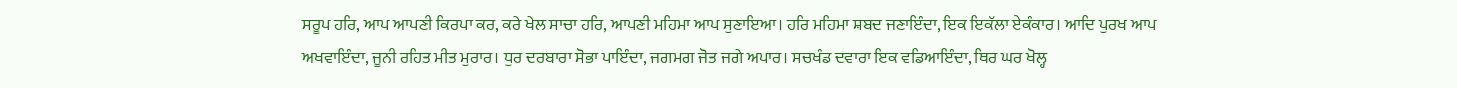ਸਰੂਪ ਹਰਿ, ਆਪ ਆਪਣੀ ਕਿਰਪਾ ਕਰ, ਕਰੇ ਖੇਲ ਸਾਚਾ ਹਰਿ, ਆਪਣੀ ਮਹਿਮਾ ਆਪ ਸੁਣਾਇਆ। ਹਰਿ ਮਹਿਮਾ ਸ਼ਬਦ ਜਣਾਇੰਦਾ, ਇਕ ਇਕੱਲਾ ਏਕੰਕਾਰ। ਆਦਿ ਪੁਰਖ ਆਪ ਅਖਵਾਇੰਦਾ, ਜੂਨੀ ਰਹਿਤ ਮੀਤ ਮੁਰਾਰ। ਧੁਰ ਦਰਬਾਰਾ ਸੋਭਾ ਪਾਇੰਦਾ, ਜਗਮਗ ਜੋਤ ਜਗੇ ਅਪਾਰ। ਸਚਖੰਡ ਦਵਾਰਾ ਇਕ ਵਡਿਆਇੰਦਾ, ਥਿਰ ਘਰ ਖੋਲ੍ਹ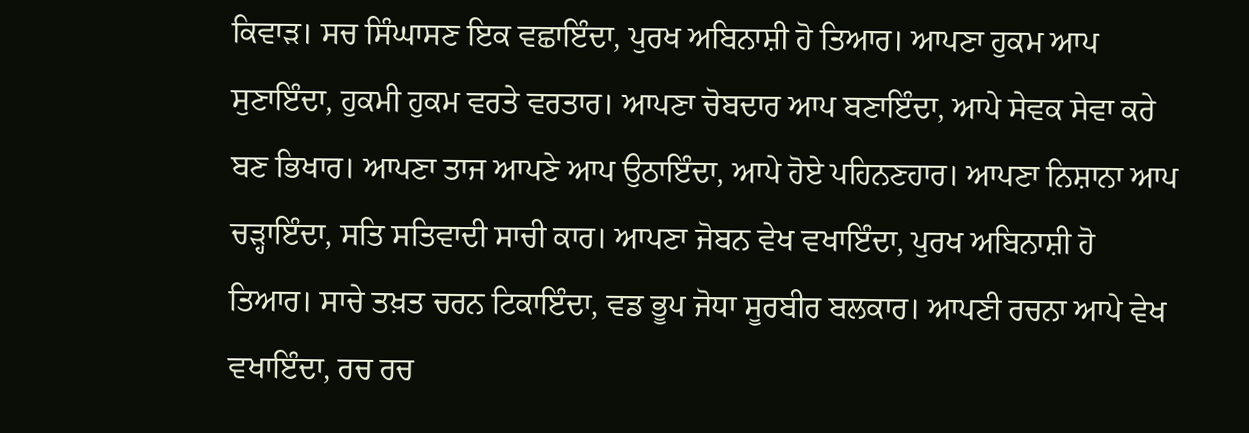ਕਿਵਾੜ। ਸਚ ਸਿੰਘਾਸਣ ਇਕ ਵਛਾਇੰਦਾ, ਪੁਰਖ ਅਬਿਨਾਸ਼ੀ ਹੋ ਤਿਆਰ। ਆਪਣਾ ਹੁਕਮ ਆਪ ਸੁਣਾਇੰਦਾ, ਹੁਕਮੀ ਹੁਕਮ ਵਰਤੇ ਵਰਤਾਰ। ਆਪਣਾ ਚੋਬਦਾਰ ਆਪ ਬਣਾਇੰਦਾ, ਆਪੇ ਸੇਵਕ ਸੇਵਾ ਕਰੇ ਬਣ ਭਿਖਾਰ। ਆਪਣਾ ਤਾਜ ਆਪਣੇ ਆਪ ਉਠਾਇੰਦਾ, ਆਪੇ ਹੋਏ ਪਹਿਨਣਹਾਰ। ਆਪਣਾ ਨਿਸ਼ਾਨਾ ਆਪ ਚੜ੍ਹਾਇੰਦਾ, ਸਤਿ ਸਤਿਵਾਦੀ ਸਾਚੀ ਕਾਰ। ਆਪਣਾ ਜੋਬਨ ਵੇਖ ਵਖਾਇੰਦਾ, ਪੁਰਖ ਅਬਿਨਾਸ਼ੀ ਹੋ ਤਿਆਰ। ਸਾਚੇ ਤਖ਼ਤ ਚਰਨ ਟਿਕਾਇੰਦਾ, ਵਡ ਭੂਪ ਜੋਧਾ ਸੂਰਬੀਰ ਬਲਕਾਰ। ਆਪਣੀ ਰਚਨਾ ਆਪੇ ਵੇਖ ਵਖਾਇੰਦਾ, ਰਚ ਰਚ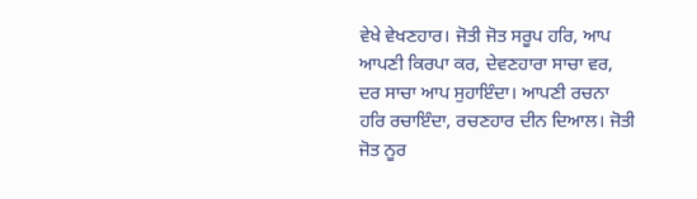ਵੇਖੇ ਵੇਖਣਹਾਰ। ਜੋਤੀ ਜੋਤ ਸਰੂਪ ਹਰਿ, ਆਪ ਆਪਣੀ ਕਿਰਪਾ ਕਰ, ਦੇਵਣਹਾਰਾ ਸਾਚਾ ਵਰ, ਦਰ ਸਾਚਾ ਆਪ ਸੁਹਾਇੰਦਾ। ਆਪਣੀ ਰਚਨਾ ਹਰਿ ਰਚਾਇੰਦਾ, ਰਚਣਹਾਰ ਦੀਨ ਦਿਆਲ। ਜੋਤੀ ਜੋਤ ਨੂਰ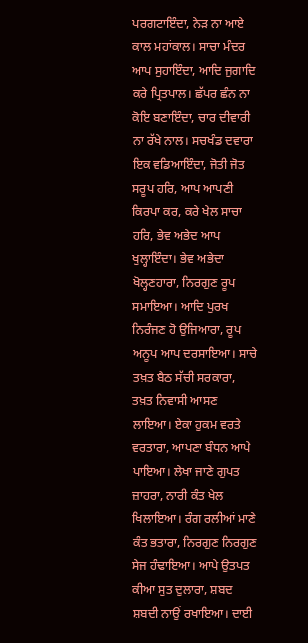ਪਰਗਟਾਇੰਦਾ, ਨੇੜ ਨਾ ਆਏ ਕਾਲ ਮਹਾਂਕਾਲ। ਸਾਚਾ ਮੰਦਰ ਆਪ ਸੁਹਾਇੰਦਾ, ਆਦਿ ਜੁਗਾਦਿ ਕਰੇ ਪ੍ਰਿਤਪਾਲ। ਛੱਪਰ ਛੰਨ ਨਾ ਕੋਇ ਬਣਾਇੰਦਾ, ਚਾਰ ਦੀਵਾਰੀ ਨਾ ਰੱਖੇ ਨਾਲ। ਸਚਖੰਡ ਦਵਾਰਾ ਇਕ ਵਡਿਆਇੰਦਾ, ਜੋਤੀ ਜੋਤ ਸਰੂਪ ਹਰਿ, ਆਪ ਆਪਣੀ ਕਿਰਪਾ ਕਰ, ਕਰੇ ਖੇਲ ਸਾਚਾ ਹਰਿ, ਭੇਵ ਅਭੇਦ ਆਪ ਖੁਲ੍ਹਾਇੰਦਾ। ਭੇਵ ਅਭੇਦਾ ਖੋਲ੍ਹਣਹਾਰਾ, ਨਿਰਗੁਣ ਰੂਪ ਸਮਾਇਆ। ਆਦਿ ਪੁਰਖ ਨਿਰੰਜਣ ਹੋ ਉਜਿਆਰਾ, ਰੂਪ ਅਨੂਪ ਆਪ ਦਰਸਾਇਆ। ਸਾਚੇ ਤਖ਼ਤ ਬੈਠ ਸੱਚੀ ਸਰਕਾਰਾ, ਤਖ਼ਤ ਨਿਵਾਸੀ ਆਸਣ ਲਾਇਆ। ਏਕਾ ਹੁਕਮ ਵਰਤੇ ਵਰਤਾਰਾ, ਆਪਣਾ ਬੰਧਨ ਆਪੇ ਪਾਇਆ। ਲੇਖਾ ਜਾਣੇ ਗੁਪਤ ਜ਼ਾਹਰਾ, ਨਾਰੀ ਕੰਤ ਖੇਲ ਖਿਲਾਇਆ। ਰੰਗ ਰਲੀਆਂ ਮਾਣੇ ਕੰਤ ਭਤਾਰਾ, ਨਿਰਗੁਣ ਨਿਰਗੁਣ ਸੇਜ ਹੰਢਾਇਆ। ਆਪੇ ਉਤਪਤ ਕੀਆ ਸੁਤ ਦੁਲਾਰਾ, ਸ਼ਬਦ ਸ਼ਬਦੀ ਨਾਉਂ ਰਖਾਇਆ। ਦਾਈ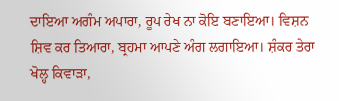ਦਾਇਆ ਅਗੰਮ ਅਪਾਰਾ, ਰੂਪ ਰੇਖ ਨਾ ਕੋਇ ਬਣਾਇਆ। ਵਿਸ਼ਨ ਸ਼ਿਵ ਕਰ ਤਿਆਰਾ, ਬ੍ਰਹਮਾ ਆਪਣੇ ਅੰਗ ਲਗਾਇਆ। ਸ਼ੰਕਰ ਤੇਰਾ ਖੋਲ੍ਹ ਕਿਵਾੜਾ,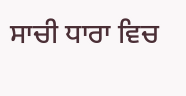ਸਾਚੀ ਧਾਰਾ ਵਿਚ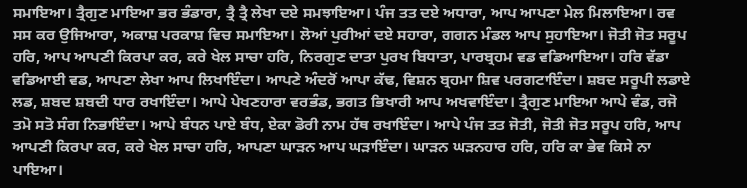ਸਮਾਇਆ। ਤ੍ਰੈਗੁਣ ਮਾਇਆ ਭਰ ਭੰਡਾਰਾ, ਤ੍ਰੈ ਤ੍ਰੈ ਲੇਖਾ ਦਏ ਸਮਝਾਇਆ। ਪੰਜ ਤਤ ਦਏ ਅਧਾਰਾ, ਆਪ ਆਪਣਾ ਮੇਲ ਮਿਲਾਇਆ। ਰਵ ਸਸ ਕਰ ਉਜਿਆਰਾ, ਅਕਾਸ਼ ਪਰਕਾਸ਼ ਵਿਚ ਸਮਾਇਆ। ਲੋਆਂ ਪੁਰੀਆਂ ਦਏ ਸਹਾਰਾ, ਗਗਨ ਮੰਡਲ ਆਪ ਸੁਹਾਇਆ। ਜੋਤੀ ਜੋਤ ਸਰੂਪ ਹਰਿ, ਆਪ ਆਪਣੀ ਕਿਰਪਾ ਕਰ, ਕਰੇ ਖੇਲ ਸਾਚਾ ਹਰਿ, ਨਿਰਗੁਣ ਦਾਤਾ ਪੁਰਖ ਬਿਧਾਤਾ, ਪਾਰਬ੍ਰਹਮ ਵਡ ਵਡਿਆਇਆ। ਹਰਿ ਵੱਡਾ ਵਡਿਆਈ ਵਡ, ਆਪਣਾ ਲੇਖਾ ਆਪ ਲਿਖਾਇੰਦਾ। ਆਪਣੇ ਅੰਦਰੋਂ ਆਪਾ ਕੱਢ, ਵਿਸ਼ਨ ਬ੍ਰਹਮਾ ਸ਼ਿਵ ਪਰਗਟਾਇੰਦਾ। ਸ਼ਬਦ ਸਰੂਪੀ ਲਡਾਏ ਲਡ, ਸ਼ਬਦ ਸ਼ਬਦੀ ਧਾਰ ਰਖਾਇੰਦਾ। ਆਪੇ ਪੇਖਣਹਾਰਾ ਵਰਭੰਡ, ਭਗਤ ਭਿਖਾਰੀ ਆਪ ਅਖਵਾਇੰਦਾ। ਤ੍ਰੈਗੁਣ ਮਾਇਆ ਆਪੇ ਵੰਡ, ਰਜੋ ਤਮੋ ਸਤੋ ਸੰਗ ਨਿਭਾਇੰਦਾ। ਆਪੇ ਬੰਧਨ ਪਾਏ ਬੰਧ, ਏਕਾ ਡੋਰੀ ਨਾਮ ਹੱਥ ਰਖਾਇੰਦਾ। ਆਪੇ ਪੰਜ ਤਤ ਜੋਤੀ, ਜੋਤੀ ਜੋਤ ਸਰੂਪ ਹਰਿ, ਆਪ ਆਪਣੀ ਕਿਰਪਾ ਕਰ, ਕਰੇ ਖੇਲ ਸਾਚਾ ਹਰਿ, ਆਪਣਾ ਘਾੜਨ ਆਪ ਘੜਾਇੰਦਾ। ਘਾੜਨ ਘੜਨਹਾਰ ਹਰਿ, ਹਰਿ ਕਾ ਭੇਵ ਕਿਸੇ ਨਾ ਪਾਇਆ।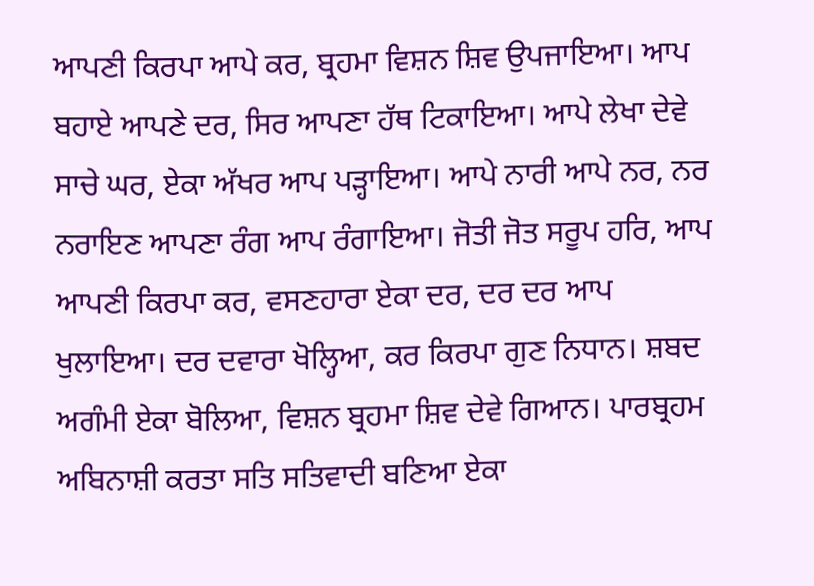ਆਪਣੀ ਕਿਰਪਾ ਆਪੇ ਕਰ, ਬ੍ਰਹਮਾ ਵਿਸ਼ਨ ਸ਼ਿਵ ਉਪਜਾਇਆ। ਆਪ ਬਹਾਏ ਆਪਣੇ ਦਰ, ਸਿਰ ਆਪਣਾ ਹੱਥ ਟਿਕਾਇਆ। ਆਪੇ ਲੇਖਾ ਦੇਵੇ ਸਾਚੇ ਘਰ, ਏਕਾ ਅੱਖਰ ਆਪ ਪੜ੍ਹਾਇਆ। ਆਪੇ ਨਾਰੀ ਆਪੇ ਨਰ, ਨਰ ਨਰਾਇਣ ਆਪਣਾ ਰੰਗ ਆਪ ਰੰਗਾਇਆ। ਜੋਤੀ ਜੋਤ ਸਰੂਪ ਹਰਿ, ਆਪ ਆਪਣੀ ਕਿਰਪਾ ਕਰ, ਵਸਣਹਾਰਾ ਏਕਾ ਦਰ, ਦਰ ਦਰ ਆਪ ਖੁਲਾਇਆ। ਦਰ ਦਵਾਰਾ ਖੋਲ੍ਹਿਆ, ਕਰ ਕਿਰਪਾ ਗੁਣ ਨਿਧਾਨ। ਸ਼ਬਦ ਅਗੰਮੀ ਏਕਾ ਬੋਲਿਆ, ਵਿਸ਼ਨ ਬ੍ਰਹਮਾ ਸ਼ਿਵ ਦੇਵੇ ਗਿਆਨ। ਪਾਰਬ੍ਰਹਮ ਅਬਿਨਾਸ਼ੀ ਕਰਤਾ ਸਤਿ ਸਤਿਵਾਦੀ ਬਣਿਆ ਏਕਾ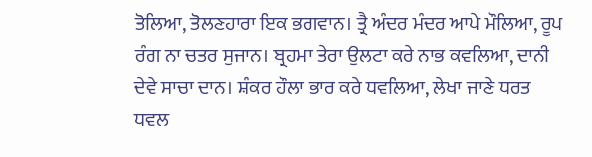ਤੋਲਿਆ, ਤੋਲਣਹਾਰਾ ਇਕ ਭਗਵਾਨ। ਤ੍ਰੈ ਅੰਦਰ ਮੰਦਰ ਆਪੇ ਮੌਲਿਆ, ਰੂਪ ਰੰਗ ਨਾ ਚਤਰ ਸੁਜਾਨ। ਬ੍ਰਹਮਾ ਤੇਰਾ ਉਲਟਾ ਕਰੇ ਨਾਭ ਕਵਲਿਆ, ਦਾਨੀ ਦੇਵੇ ਸਾਚਾ ਦਾਨ। ਸ਼ੰਕਰ ਹੌਲਾ ਭਾਰ ਕਰੇ ਧਵਲਿਆ, ਲੇਖਾ ਜਾਣੇ ਧਰਤ ਧਵਲ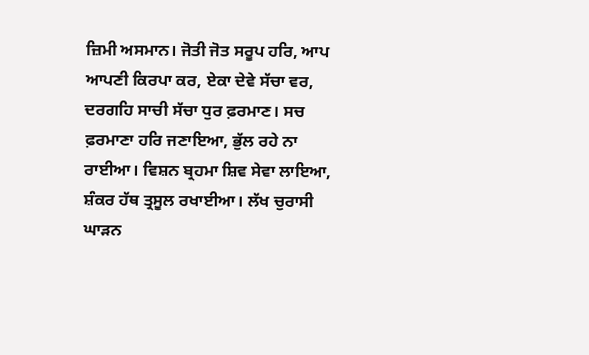ਜ਼ਿਮੀ ਅਸਮਾਨ। ਜੋਤੀ ਜੋਤ ਸਰੂਪ ਹਰਿ, ਆਪ ਆਪਣੀ ਕਿਰਪਾ ਕਰ, ਏਕਾ ਦੇਵੇ ਸੱਚਾ ਵਰ, ਦਰਗਹਿ ਸਾਚੀ ਸੱਚਾ ਧੁਰ ਫ਼ਰਮਾਣ। ਸਚ ਫ਼ਰਮਾਣਾ ਹਰਿ ਜਣਾਇਆ, ਭੁੱਲ ਰਹੇ ਨਾ ਰਾਈਆ। ਵਿਸ਼ਨ ਬ੍ਰਹਮਾ ਸ਼ਿਵ ਸੇਵਾ ਲਾਇਆ, ਸ਼ੰਕਰ ਹੱਥ ਤ੍ਰਸੂਲ ਰਖਾਈਆ। ਲੱਖ ਚੁਰਾਸੀ ਘਾੜਨ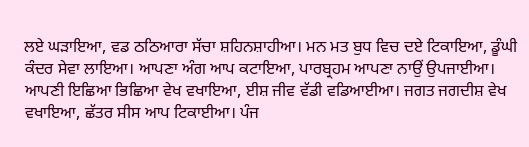ਲਏ ਘੜਾਇਆ, ਵਡ ਠਠਿਆਰਾ ਸੱਚਾ ਸ਼ਹਿਨਸ਼ਾਹੀਆ। ਮਨ ਮਤ ਬੁਧ ਵਿਚ ਦਏ ਟਿਕਾਇਆ, ਡੂੰਘੀ ਕੰਦਰ ਸੇਵਾ ਲਾਇਆ। ਆਪਣਾ ਅੰਗ ਆਪ ਕਟਾਇਆ, ਪਾਰਬ੍ਰਹਮ ਆਪਣਾ ਨਾਉਂ ਉਪਜਾਈਆ। ਆਪਣੀ ਇਛਿਆ ਭਿਛਿਆ ਵੇਖ ਵਖਾਇਆ, ਈਸ਼ ਜੀਵ ਵੱਡੀ ਵਡਿਆਈਆ। ਜਗਤ ਜਗਦੀਸ਼ ਵੇਖ ਵਖਾਇਆ, ਛੱਤਰ ਸੀਸ ਆਪ ਟਿਕਾਈਆ। ਪੰਜ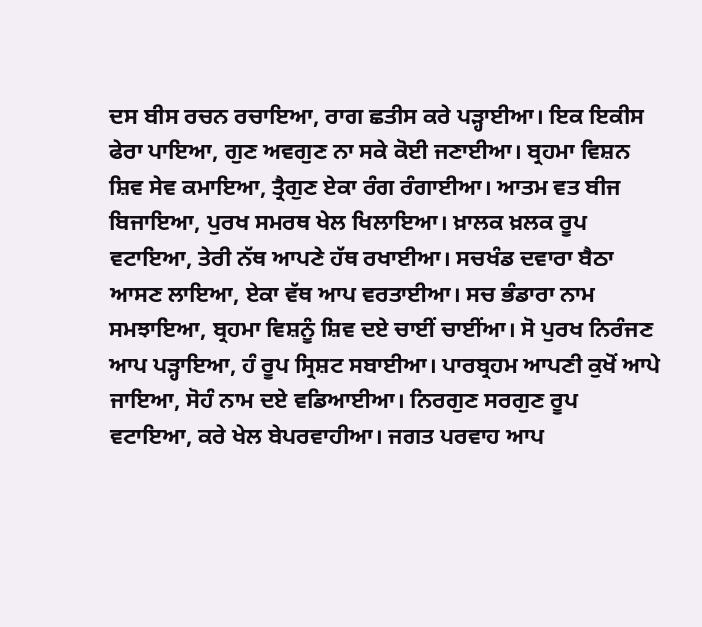ਦਸ ਬੀਸ ਰਚਨ ਰਚਾਇਆ, ਰਾਗ ਛਤੀਸ ਕਰੇ ਪੜ੍ਹਾਈਆ। ਇਕ ਇਕੀਸ ਫੇਰਾ ਪਾਇਆ, ਗੁਣ ਅਵਗੁਣ ਨਾ ਸਕੇ ਕੋਈ ਜਣਾਈਆ। ਬ੍ਰਹਮਾ ਵਿਸ਼ਨ ਸ਼ਿਵ ਸੇਵ ਕਮਾਇਆ, ਤ੍ਰੈਗੁਣ ਏਕਾ ਰੰਗ ਰੰਗਾਈਆ। ਆਤਮ ਵਤ ਬੀਜ ਬਿਜਾਇਆ, ਪੁਰਖ ਸਮਰਥ ਖੇਲ ਖਿਲਾਇਆ। ਖ਼ਾਲਕ ਖ਼ਲਕ ਰੂਪ ਵਟਾਇਆ, ਤੇਰੀ ਨੱਥ ਆਪਣੇ ਹੱਥ ਰਖਾਈਆ। ਸਚਖੰਡ ਦਵਾਰਾ ਬੈਠਾ ਆਸਣ ਲਾਇਆ, ਏਕਾ ਵੱਥ ਆਪ ਵਰਤਾਈਆ। ਸਚ ਭੰਡਾਰਾ ਨਾਮ ਸਮਝਾਇਆ, ਬ੍ਰਹਮਾ ਵਿਸ਼ਨੂੰ ਸ਼ਿਵ ਦਏ ਚਾਈਂ ਚਾਈਂਆ। ਸੋ ਪੁਰਖ ਨਿਰੰਜਣ ਆਪ ਪੜ੍ਹਾਇਆ, ਹੰ ਰੂਪ ਸ੍ਰਿਸ਼ਟ ਸਬਾਈਆ। ਪਾਰਬ੍ਰਹਮ ਆਪਣੀ ਕੁਖੋਂ ਆਪੇ ਜਾਇਆ, ਸੋਹੰ ਨਾਮ ਦਏ ਵਡਿਆਈਆ। ਨਿਰਗੁਣ ਸਰਗੁਣ ਰੂਪ ਵਟਾਇਆ, ਕਰੇ ਖੇਲ ਬੇਪਰਵਾਹੀਆ। ਜਗਤ ਪਰਵਾਹ ਆਪ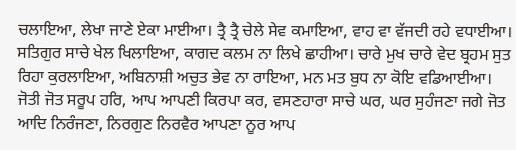ਚਲਾਇਆ, ਲੇਖਾ ਜਾਣੇ ਏਕਾ ਮਾਈਆ। ਤ੍ਰੈ ਤ੍ਰੈ ਚੇਲੇ ਸੇਵ ਕਮਾਇਆ, ਵਾਹ ਵਾ ਵੱਜਦੀ ਰਹੇ ਵਧਾਈਆ। ਸਤਿਗੁਰ ਸਾਚੇ ਖੇਲ ਖਿਲਾਇਆ, ਕਾਗਦ ਕਲਮ ਨਾ ਲਿਖੇ ਛਾਹੀਆ। ਚਾਰੇ ਮੁਖ ਚਾਰੇ ਵੇਦ ਬ੍ਰਹਮ ਸੁਤ ਰਿਹਾ ਕੁਰਲਾਇਆ, ਅਬਿਨਾਸ਼ੀ ਅਚੁਤ ਭੇਵ ਨਾ ਰਾਇਆ, ਮਨ ਮਤ ਬੁਧ ਨਾ ਕੋਇ ਵਡਿਆਈਆ। ਜੋਤੀ ਜੋਤ ਸਰੂਪ ਹਰਿ, ਆਪ ਆਪਣੀ ਕਿਰਪਾ ਕਰ, ਵਸਣਹਾਰਾ ਸਾਚੇ ਘਰ, ਘਰ ਸੁਹੰਜਣਾ ਜਗੇ ਜੋਤ ਆਦਿ ਨਿਰੰਜਣਾ, ਨਿਰਗੁਣ ਨਿਰਵੈਰ ਆਪਣਾ ਨੂਰ ਆਪ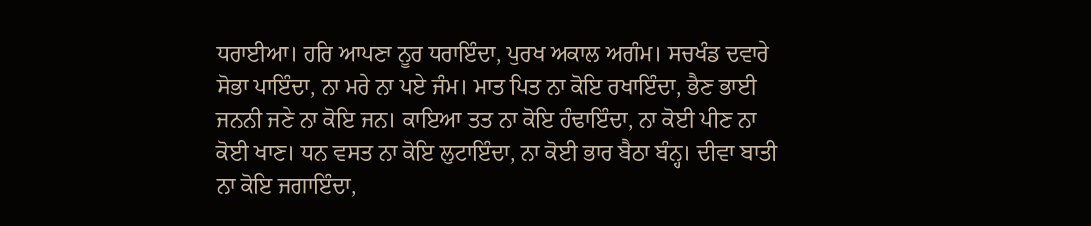ਧਰਾਈਆ। ਹਰਿ ਆਪਣਾ ਨੂਰ ਧਰਾਇੰਦਾ, ਪੁਰਖ ਅਕਾਲ ਅਗੰਮ। ਸਚਖੰਡ ਦਵਾਰੇ ਸੋਭਾ ਪਾਇੰਦਾ, ਨਾ ਮਰੇ ਨਾ ਪਏ ਜੰਮ। ਮਾਤ ਪਿਤ ਨਾ ਕੋਇ ਰਖਾਇੰਦਾ, ਭੈਣ ਭਾਈ ਜਨਨੀ ਜਣੇ ਨਾ ਕੋਇ ਜਨ। ਕਾਇਆ ਤਤ ਨਾ ਕੋਇ ਹੰਢਾਇੰਦਾ, ਨਾ ਕੋਈ ਪੀਣ ਨਾ ਕੋਈ ਖਾਣ। ਧਨ ਵਸਤ ਨਾ ਕੋਇ ਲੁਟਾਇੰਦਾ, ਨਾ ਕੋਈ ਭਾਰ ਬੈਠਾ ਬੰਨ੍ਹ। ਦੀਵਾ ਬਾਤੀ ਨਾ ਕੋਇ ਜਗਾਇੰਦਾ,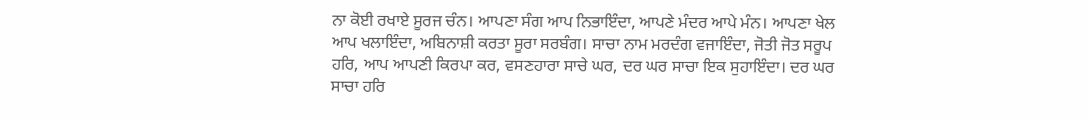ਨਾ ਕੋਈ ਰਖਾਏ ਸੂਰਜ ਚੰਨ। ਆਪਣਾ ਸੰਗ ਆਪ ਨਿਭਾਇੰਦਾ, ਆਪਣੇ ਮੰਦਰ ਆਪੇ ਮੰਨ। ਆਪਣਾ ਖੇਲ ਆਪ ਖਲਾਇੰਦਾ, ਅਬਿਨਾਸ਼ੀ ਕਰਤਾ ਸੂਰਾ ਸਰਬੰਗ। ਸਾਚਾ ਨਾਮ ਮਰਦੰਗ ਵਜਾਇੰਦਾ, ਜੋਤੀ ਜੋਤ ਸਰੂਪ ਹਰਿ, ਆਪ ਆਪਣੀ ਕਿਰਪਾ ਕਰ, ਵਸਣਹਾਰਾ ਸਾਚੇ ਘਰ, ਦਰ ਘਰ ਸਾਚਾ ਇਕ ਸੁਹਾਇੰਦਾ। ਦਰ ਘਰ ਸਾਚਾ ਹਰਿ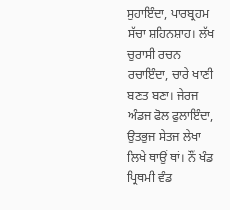ਸੁਹਾਇੰਦਾ, ਪਾਰਬ੍ਰਹਮ ਸੱਚਾ ਸ਼ਹਿਨਸ਼ਾਹ। ਲੱਖ ਚੁਰਾਸੀ ਰਚਨ ਰਚਾਇੰਦਾ, ਚਾਰੇ ਖਾਣੀ ਬਣਤ ਬਣਾ। ਜੇਰਜ ਅੰਡਜ ਫੋਲ ਫੁਲਾਇੰਦਾ, ਉਤਭੁਜ ਸੇਤਜ ਲੇਖਾ ਲਿਖੇ ਥਾਉਂ ਥਾਂ। ਨੌਂ ਖੰਡ ਪ੍ਰਿਥਮੀ ਵੰਡ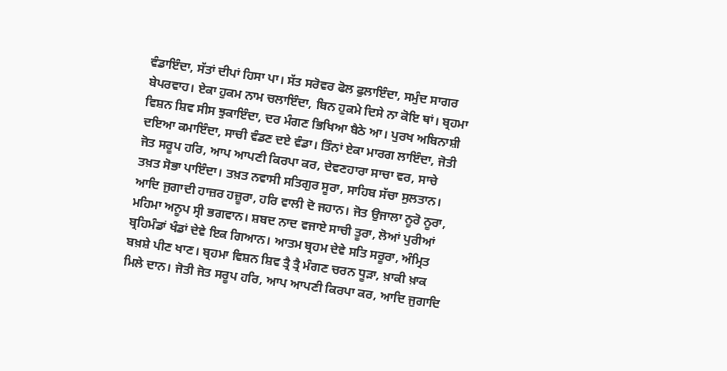ਵੰਡਾਇੰਦਾ, ਸੱਤਾਂ ਦੀਪਾਂ ਹਿਸਾ ਪਾ। ਸੱਤ ਸਰੋਵਰ ਫੋਲ ਫੁਲਾਇੰਦਾ, ਸਮੁੰਦ ਸਾਗਰ ਬੇਪਰਵਾਹ। ਏਕਾ ਹੁਕਮ ਨਾਮ ਚਲਾਇੰਦਾ, ਬਿਨ ਹੁਕਮੇ ਦਿਸੇ ਨਾ ਕੋਇ ਥਾਂ। ਬ੍ਰਹਮਾ ਵਿਸ਼ਨ ਸ਼ਿਵ ਸੀਸ ਝੁਕਾਇੰਦਾ, ਦਰ ਮੰਗਣ ਭਿਖਿਆ ਬੈਠੇ ਆ। ਪੁਰਖ ਅਬਿਨਾਸ਼ੀ ਦਇਆ ਕਮਾਇੰਦਾ, ਸਾਚੀ ਵੰਡਣ ਦਏ ਵੰਡਾ। ਤਿੰਨਾਂ ਏਕਾ ਮਾਰਗ ਲਾਇੰਦਾ, ਜੋਤੀ ਜੋਤ ਸਰੂਪ ਹਰਿ, ਆਪ ਆਪਣੀ ਕਿਰਪਾ ਕਰ, ਦੇਵਣਹਾਰਾ ਸਾਚਾ ਵਰ, ਸਾਚੇ ਤਖ਼ਤ ਸੋਭਾ ਪਾਇੰਦਾ। ਤਖ਼ਤ ਨਵਾਸੀ ਸਤਿਗੁਰ ਸੂਰਾ, ਸਾਹਿਬ ਸੱਚਾ ਸੁਲਤਾਨ। ਆਦਿ ਜੁਗਾਦੀ ਹਾਜ਼ਰ ਹਜ਼ੂਰਾ, ਹਰਿ ਵਾਲੀ ਦੋ ਜਹਾਨ। ਜੋਤ ਉਜਾਲਾ ਨੂਰੋ ਨੂਰਾ, ਮਹਿਮਾ ਅਨੂਪ ਸ੍ਰੀ ਭਗਵਾਨ। ਸ਼ਬਦ ਨਾਦ ਵਜਾਏ ਸਾਚੀ ਤੂਰਾ, ਲੋਆਂ ਪੁਰੀਆਂ ਬ੍ਰਹਿਮੰਡਾਂ ਖੰਡਾਂ ਦੇਵੇ ਇਕ ਗਿਆਨ। ਆਤਮ ਬ੍ਰਹਮ ਦੇਵੇ ਸਤਿ ਸਰੂਰਾ, ਅੰਮ੍ਰਿਤ ਬਖ਼ਸ਼ੇ ਪੀਣ ਖਾਣ। ਬ੍ਰਹਮਾ ਵਿਸ਼ਨ ਸ਼ਿਵ ਤ੍ਰੈ ਤ੍ਰੈ ਮੰਗਣ ਚਰਨ ਧੂੜਾ, ਖ਼ਾਕੀ ਖ਼ਾਕ ਮਿਲੇ ਦਾਨ। ਜੋਤੀ ਜੋਤ ਸਰੂਪ ਹਰਿ, ਆਪ ਆਪਣੀ ਕਿਰਪਾ ਕਰ, ਆਦਿ ਜੁਗਾਦਿ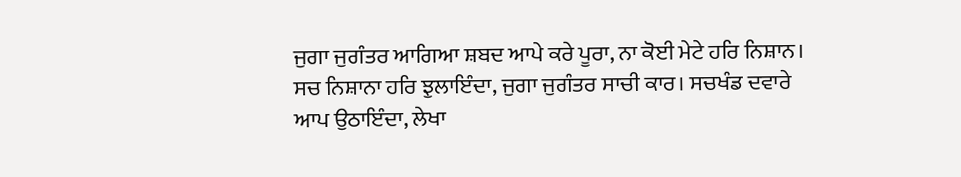ਜੁਗਾ ਜੁਗੰਤਰ ਆਗਿਆ ਸ਼ਬਦ ਆਪੇ ਕਰੇ ਪੂਰਾ, ਨਾ ਕੋਈ ਮੇਟੇ ਹਰਿ ਨਿਸ਼ਾਨ। ਸਚ ਨਿਸ਼ਾਨਾ ਹਰਿ ਝੁਲਾਇੰਦਾ, ਜੁਗਾ ਜੁਗੰਤਰ ਸਾਚੀ ਕਾਰ। ਸਚਖੰਡ ਦਵਾਰੇ ਆਪ ਉਠਾਇੰਦਾ, ਲੇਖਾ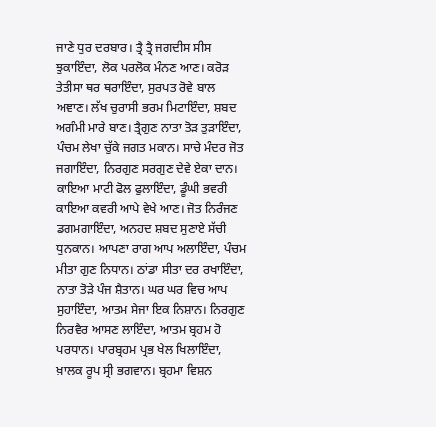ਜਾਣੇ ਧੁਰ ਦਰਬਾਰ। ਤ੍ਰੈ ਤ੍ਰੈ ਜਗਦੀਸ ਸੀਸ ਝੁਕਾਇੰਦਾ, ਲੋਕ ਪਰਲੋਕ ਮੰਨਣ ਆਣ। ਕਰੋੜ ਤੇਤੀਸਾ ਥਰ ਥਰਾਇੰਦਾ, ਸੁਰਪਤ ਰੋਵੇ ਬਾਲ ਅਞਾਣ। ਲੱਖ ਚੁਰਾਸੀ ਭਰਮ ਮਿਟਾਇੰਦਾ, ਸ਼ਬਦ ਅਗੰਮੀ ਮਾਰੇ ਬਾਣ। ਤ੍ਰੈਗੁਣ ਨਾਤਾ ਤੋੜ ਤੁੜਾਇੰਦਾ, ਪੰਚਮ ਲੇਖਾ ਚੁੱਕੇ ਜਗਤ ਮਕਾਨ। ਸਾਚੇ ਮੰਦਰ ਜੋਤ ਜਗਾਇੰਦਾ, ਨਿਰਗੁਣ ਸਰਗੁਣ ਦੇਵੇ ਏਕਾ ਦਾਨ। ਕਾਇਆ ਮਾਟੀ ਫੋਲ ਫੁਲਾਇੰਦਾ, ਡੂੰਘੀ ਭਵਰੀ ਕਾਇਆ ਕਵਰੀ ਆਪੇ ਵੇਖੇ ਆਣ। ਜੋਤ ਨਿਰੰਜਣ ਡਗਮਗਾਇੰਦਾ, ਅਨਹਦ ਸ਼ਬਦ ਸੁਣਾਏ ਸੱਚੀ ਧੁਨਕਾਨ। ਆਪਣਾ ਰਾਗ ਆਪ ਅਲਾਇੰਦਾ, ਪੰਚਮ ਮੀਤਾ ਗੁਣ ਨਿਧਾਨ। ਠਾਂਡਾ ਸੀਤਾ ਦਰ ਰਖਾਇੰਦਾ, ਨਾਤਾ ਤੋੜੇ ਪੰਜ ਸ਼ੈਤਾਨ। ਘਰ ਘਰ ਵਿਚ ਆਪ ਸੁਹਾਇੰਦਾ, ਆਤਮ ਸੇਜਾ ਇਕ ਨਿਸ਼ਾਨ। ਨਿਰਗੁਣ ਨਿਰਵੈਰ ਆਸਣ ਲਾਇੰਦਾ, ਆਤਮ ਬ੍ਰਹਮ ਹੋ ਪਰਧਾਨ। ਪਾਰਬ੍ਰਹਮ ਪ੍ਰਭ ਖੇਲ ਖਿਲਾਇੰਦਾ, ਖ਼ਾਲਕ ਰੂਪ ਸ੍ਰੀ ਭਗਵਾਨ। ਬ੍ਰਹਮਾ ਵਿਸ਼ਨ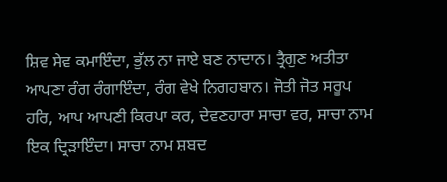ਸ਼ਿਵ ਸੇਵ ਕਮਾਇੰਦਾ, ਭੁੱਲ ਨਾ ਜਾਏ ਬਣ ਨਾਦਾਨ। ਤ੍ਰੈਗੁਣ ਅਤੀਤਾ ਆਪਣਾ ਰੰਗ ਰੰਗਾਇੰਦਾ, ਰੰਗ ਵੇਖੇ ਨਿਗਹਬਾਨ। ਜੋਤੀ ਜੋਤ ਸਰੂਪ ਹਰਿ, ਆਪ ਆਪਣੀ ਕਿਰਪਾ ਕਰ, ਦੇਵਣਹਾਰਾ ਸਾਚਾ ਵਰ, ਸਾਚਾ ਨਾਮ ਇਕ ਦ੍ਰਿੜਾਇੰਦਾ। ਸਾਚਾ ਨਾਮ ਸ਼ਬਦ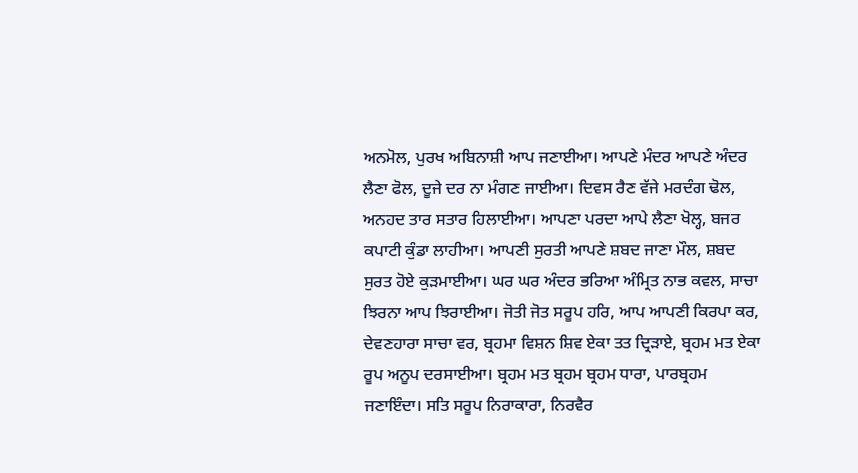ਅਨਮੋਲ, ਪੁਰਖ ਅਬਿਨਾਸ਼ੀ ਆਪ ਜਣਾਈਆ। ਆਪਣੇ ਮੰਦਰ ਆਪਣੇ ਅੰਦਰ ਲੈਣਾ ਫੋਲ, ਦੂਜੇ ਦਰ ਨਾ ਮੰਗਣ ਜਾਈਆ। ਦਿਵਸ ਰੈਣ ਵੱਜੇ ਮਰਦੰਗ ਢੋਲ, ਅਨਹਦ ਤਾਰ ਸਤਾਰ ਹਿਲਾਈਆ। ਆਪਣਾ ਪਰਦਾ ਆਪੇ ਲੈਣਾ ਖੋਲ੍ਹ, ਬਜਰ ਕਪਾਟੀ ਕੁੰਡਾ ਲਾਹੀਆ। ਆਪਣੀ ਸੁਰਤੀ ਆਪਣੇ ਸ਼ਬਦ ਜਾਣਾ ਮੌਲ, ਸ਼ਬਦ ਸੁਰਤ ਹੋਏ ਕੁੜਮਾਈਆ। ਘਰ ਘਰ ਅੰਦਰ ਭਰਿਆ ਅੰਮ੍ਰਿਤ ਨਾਭ ਕਵਲ, ਸਾਚਾ ਝਿਰਨਾ ਆਪ ਝਿਰਾਈਆ। ਜੋਤੀ ਜੋਤ ਸਰੂਪ ਹਰਿ, ਆਪ ਆਪਣੀ ਕਿਰਪਾ ਕਰ, ਦੇਵਣਹਾਰਾ ਸਾਚਾ ਵਰ, ਬ੍ਰਹਮਾ ਵਿਸ਼ਨ ਸ਼ਿਵ ਏਕਾ ਤਤ ਦ੍ਰਿੜਾਏ, ਬ੍ਰਹਮ ਮਤ ਏਕਾ ਰੂਪ ਅਨੂਪ ਦਰਸਾਈਆ। ਬ੍ਰਹਮ ਮਤ ਬ੍ਰਹਮ ਬ੍ਰਹਮ ਧਾਰਾ, ਪਾਰਬ੍ਰਹਮ ਜਣਾਇੰਦਾ। ਸਤਿ ਸਰੂਪ ਨਿਰਾਕਾਰਾ, ਨਿਰਵੈਰ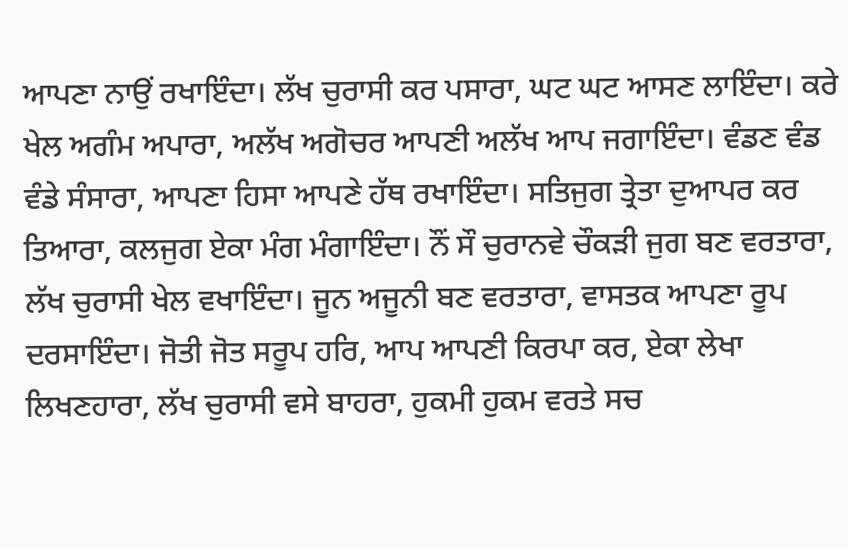ਆਪਣਾ ਨਾਉਂ ਰਖਾਇੰਦਾ। ਲੱਖ ਚੁਰਾਸੀ ਕਰ ਪਸਾਰਾ, ਘਟ ਘਟ ਆਸਣ ਲਾਇੰਦਾ। ਕਰੇ ਖੇਲ ਅਗੰਮ ਅਪਾਰਾ, ਅਲੱਖ ਅਗੋਚਰ ਆਪਣੀ ਅਲੱਖ ਆਪ ਜਗਾਇੰਦਾ। ਵੰਡਣ ਵੰਡ ਵੰਡੇ ਸੰਸਾਰਾ, ਆਪਣਾ ਹਿਸਾ ਆਪਣੇ ਹੱਥ ਰਖਾਇੰਦਾ। ਸਤਿਜੁਗ ਤ੍ਰੇਤਾ ਦੁਆਪਰ ਕਰ ਤਿਆਰਾ, ਕਲਜੁਗ ਏਕਾ ਮੰਗ ਮੰਗਾਇੰਦਾ। ਨੌਂ ਸੌ ਚੁਰਾਨਵੇ ਚੌਕੜੀ ਜੁਗ ਬਣ ਵਰਤਾਰਾ, ਲੱਖ ਚੁਰਾਸੀ ਖੇਲ ਵਖਾਇੰਦਾ। ਜੂਨ ਅਜੂਨੀ ਬਣ ਵਰਤਾਰਾ, ਵਾਸਤਕ ਆਪਣਾ ਰੂਪ ਦਰਸਾਇੰਦਾ। ਜੋਤੀ ਜੋਤ ਸਰੂਪ ਹਰਿ, ਆਪ ਆਪਣੀ ਕਿਰਪਾ ਕਰ, ਏਕਾ ਲੇਖਾ ਲਿਖਣਹਾਰਾ, ਲੱਖ ਚੁਰਾਸੀ ਵਸੇ ਬਾਹਰਾ, ਹੁਕਮੀ ਹੁਕਮ ਵਰਤੇ ਸਚ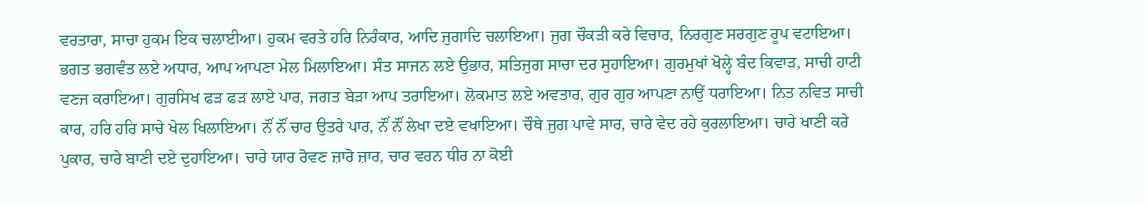ਵਰਤਾਰਾ, ਸਾਚਾ ਹੁਕਮ ਇਕ ਚਲਾਈਆ। ਹੁਕਮ ਵਰਤੇ ਹਰਿ ਨਿਰੰਕਾਰ, ਆਦਿ ਜੁਗਾਦਿ ਚਲਾਇਆ। ਜੁਗ ਚੌਕੜੀ ਕਰੇ ਵਿਚਾਰ, ਨਿਰਗੁਣ ਸਰਗੁਣ ਰੂਪ ਵਟਾਇਆ। ਭਗਤ ਭਗਵੰਤ ਲਏ ਅਧਾਰ, ਆਪ ਆਪਣਾ ਮੇਲ ਮਿਲਾਇਆ। ਸੰਤ ਸਾਜਨ ਲਏ ਉਭਾਰ, ਸਤਿਜੁਗ ਸਾਚਾ ਦਰ ਸੁਹਾਇਆ। ਗੁਰਮੁਖਾਂ ਖੋਲ੍ਹੇ ਬੰਦ ਕਿਵਾੜ, ਸਾਚੀ ਹਾਟੀ ਵਣਜ ਕਰਾਇਆ। ਗੁਰਸਿਖ ਫੜ ਫੜ ਲਾਏ ਪਾਰ, ਜਗਤ ਬੇੜਾ ਆਪ ਤਰਾਇਆ। ਲੋਕਮਾਤ ਲਏ ਅਵਤਾਰ, ਗੁਰ ਗੁਰ ਆਪਣਾ ਨਾਉਂ ਧਰਾਇਆ। ਨਿਤ ਨਵਿਤ ਸਾਚੀ ਕਾਰ, ਹਰਿ ਹਰਿ ਸਾਚੇ ਖੇਲ ਖਿਲਾਇਆ। ਨੌਂ ਨੌਂ ਚਾਰ ਉਤਰੇ ਪਾਰ, ਨੌਂ ਨੌਂ ਲੇਖਾ ਦਏ ਵਖਾਇਆ। ਚੌਥੇ ਜੁਗ ਪਾਵੇ ਸਾਰ, ਚਾਰੇ ਵੇਦ ਰਹੇ ਕੁਰਲਾਇਆ। ਚਾਰੇ ਖਾਣੀ ਕਰੇ ਪੁਕਾਰ, ਚਾਰੇ ਬਾਣੀ ਦਏ ਦੁਹਾਇਆ। ਚਾਰੇ ਯਾਰ ਰੋਵਣ ਜ਼ਾਰੋ ਜ਼ਾਰ, ਚਾਰ ਵਰਨ ਧੀਰ ਨਾ ਕੋਈ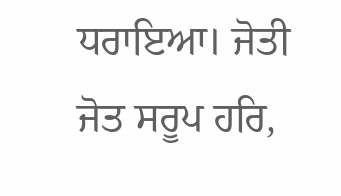ਧਰਾਇਆ। ਜੋਤੀ ਜੋਤ ਸਰੂਪ ਹਰਿ,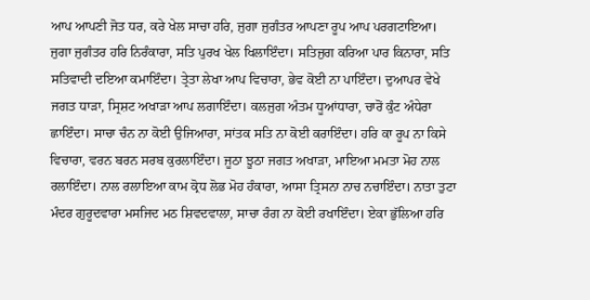ਆਪ ਆਪਣੀ ਜੋਤ ਧਰ, ਕਰੇ ਖੇਲ ਸਾਚਾ ਹਰਿ, ਜੁਗਾ ਜੁਗੰਤਰ ਆਪਣਾ ਰੂਪ ਆਪ ਪਰਗਟਾਇਆ। ਜੁਗਾ ਜੁਗੰਤਰ ਹਰਿ ਨਿਰੰਕਾਰਾ, ਸਤਿ ਪੁਰਖ ਖੇਲ ਖਿਲਾਇੰਦਾ। ਸਤਿਜੁਗ ਕਰਿਆ ਪਾਰ ਕਿਨਾਰਾ, ਸਤਿ ਸਤਿਵਾਦੀ ਦਇਆ ਕਮਾਇੰਦਾ। ਤ੍ਰੇਤਾ ਲੇਖਾ ਆਪ ਵਿਚਾਰਾ, ਭੇਵ ਕੋਈ ਨਾ ਪਾਇੰਦਾ। ਦੁਆਪਰ ਵੇਖੇ ਜਗਤ ਧਾੜਾ, ਸ੍ਰਿਸ਼ਟ ਅਖਾੜਾ ਆਪ ਲਗਾਇੰਦਾ। ਕਲਜੁਗ ਅੰਤਮ ਧੂਆਂਧਾਰਾ, ਚਾਰੋਂ ਕੁੰਟ ਅੰਧੇਰਾ ਛਾਇੰਦਾ। ਸਾਚਾ ਚੰਨ ਨਾ ਕੋਈ ਉਜਿਆਰਾ, ਸਾਂਤਕ ਸਤਿ ਨਾ ਕੋਈ ਕਰਾਇੰਦਾ। ਹਰਿ ਕਾ ਰੂਪ ਨਾ ਕਿਸੇ ਵਿਚਾਰਾ, ਵਰਨ ਬਰਨ ਸਰਬ ਕੁਰਲਾਇੰਦਾ। ਜੂਠਾ ਝੂਠਾ ਜਗਤ ਅਖਾੜਾ, ਮਾਇਆ ਮਮਤਾ ਮੋਹ ਨਾਲ ਰਲਾਇੰਦਾ। ਨਾਲ ਰਲਾਇਆ ਕਾਮ ਕ੍ਰੋਧ ਲੋਭ ਮੋਹ ਹੰਕਾਰਾ, ਆਸਾ ਤ੍ਰਿਸਨਾ ਨਾਚ ਨਚਾਇੰਦਾ। ਨਾਤਾ ਤੁਟਾ ਮੰਦਰ ਗੁਰੂਦਵਾਰਾ ਮਸਜਿਦ ਮਠ ਸ਼ਿਵਦਵਾਲਾ, ਸਾਚਾ ਰੰਗ ਨਾ ਕੋਈ ਰਖਾਇੰਦਾ। ਏਕਾ ਭੁੱਲਿਆ ਹਰਿ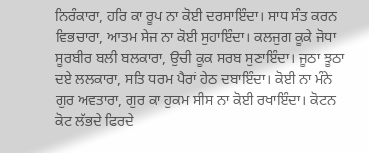ਨਿਰੰਕਾਰਾ, ਹਰਿ ਕਾ ਰੂਪ ਨਾ ਕੋਈ ਦਰਸਾਇੰਦਾ। ਸਾਧ ਸੰਤ ਕਰਨ ਵਿਭਚਾਰਾ, ਆਤਮ ਸੇਜ ਨਾ ਕੋਈ ਸੁਹਾਇੰਦਾ। ਕਲਜੁਗ ਕੂਕੇ ਜੋਧਾ ਸੂਰਬੀਰ ਬਲੀ ਬਲਕਾਰਾ, ਉਚੀ ਕੂਕ ਸਰਬ ਸੁਣਾਇੰਦਾ। ਜੂਠਾ ਝੂਠਾ ਦਏ ਲਲਕਾਰਾ, ਸਤਿ ਧਰਮ ਪੈਰਾਂ ਹੇਠ ਦਬਾਇੰਦਾ। ਕੋਈ ਨਾ ਮੰਨੇ ਗੁਰ ਅਵਤਾਰਾ, ਗੁਰ ਕਾ ਹੁਕਮ ਸੀਸ ਨਾ ਕੋਈ ਰਖਾਇੰਦਾ। ਕੋਟਨ ਕੋਟ ਲੱਭਦੇ ਫਿਰਦੇ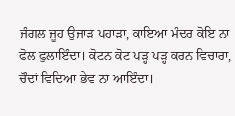ਜੰਗਲ ਜੂਹ ਉਜਾੜ ਪਹਾੜਾ, ਕਾਇਆ ਮੰਦਰ ਕੋਇ ਨਾ ਫੋਲ ਫੁਲਾਇੰਦਾ। ਕੋਟਨ ਕੋਟ ਪੜ੍ਹ ਪੜ੍ਹ ਕਰਨ ਵਿਚਾਰਾ, ਚੌਦਾਂ ਵਿਦਿਆ ਭੇਵ ਨਾ ਆਇੰਦਾ।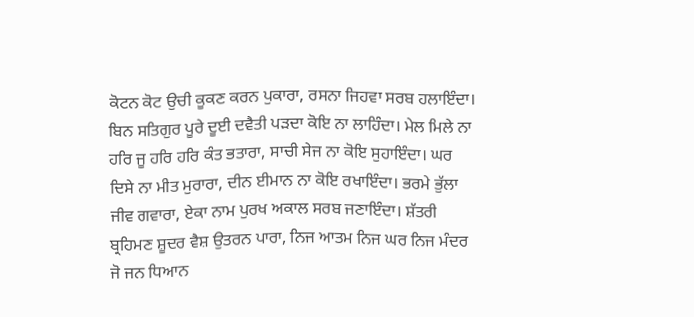ਕੋਟਨ ਕੋਟ ਉਚੀ ਕੂਕਣ ਕਰਨ ਪੁਕਾਰਾ, ਰਸਨਾ ਜਿਹਵਾ ਸਰਬ ਹਲਾਇੰਦਾ। ਬਿਨ ਸਤਿਗੁਰ ਪੂਰੇ ਦੂਈ ਦਵੈਤੀ ਪੜਦਾ ਕੋਇ ਨਾ ਲਾਹਿੰਦਾ। ਮੇਲ ਮਿਲੇ ਨਾ ਹਰਿ ਜੂ ਹਰਿ ਹਰਿ ਕੰਤ ਭਤਾਰਾ, ਸਾਚੀ ਸੇਜ ਨਾ ਕੋਇ ਸੁਹਾਇੰਦਾ। ਘਰ ਦਿਸੇ ਨਾ ਮੀਤ ਮੁਰਾਰਾ, ਦੀਨ ਈਮਾਨ ਨਾ ਕੋਇ ਰਖਾਇੰਦਾ। ਭਰਮੇ ਭੁੱਲਾ ਜੀਵ ਗਵਾਰਾ, ਏਕਾ ਨਾਮ ਪੁਰਖ ਅਕਾਲ ਸਰਬ ਜਣਾਇੰਦਾ। ਸ਼ੱਤਰੀ ਬ੍ਰਹਿਮਣ ਸ਼ੂਦਰ ਵੈਸ਼ ਉਤਰਨ ਪਾਰਾ, ਨਿਜ ਆਤਮ ਨਿਜ ਘਰ ਨਿਜ ਮੰਦਰ ਜੋ ਜਨ ਧਿਆਨ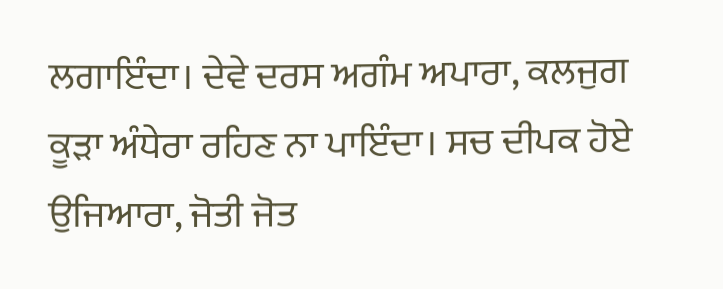ਲਗਾਇੰਦਾ। ਦੇਵੇ ਦਰਸ ਅਗੰਮ ਅਪਾਰਾ, ਕਲਜੁਗ ਕੂੜਾ ਅੰਧੇਰਾ ਰਹਿਣ ਨਾ ਪਾਇੰਦਾ। ਸਚ ਦੀਪਕ ਹੋਏ ਉਜਿਆਰਾ, ਜੋਤੀ ਜੋਤ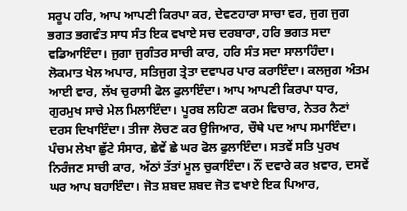ਸਰੂਪ ਹਰਿ, ਆਪ ਆਪਣੀ ਕਿਰਪਾ ਕਰ, ਦੇਵਣਹਾਰਾ ਸਾਚਾ ਵਰ, ਜੁਗ ਜੁਗ ਭਗਤ ਭਗਵੰਤ ਸਾਧ ਸੰਤ ਇਕ ਵਖਾਏ ਸਚ ਦਰਬਾਰਾ, ਹਰਿ ਭਗਤ ਸਦਾ ਵਡਿਆਇੰਦਾ। ਜੁਗਾ ਜੁਗੰਤਰ ਸਾਚੀ ਕਾਰ, ਹਰਿ ਸੰਤ ਸਦਾ ਸਾਲਾਹਿੰਦਾ। ਲੋਕਮਾਤ ਖੇਲ ਅਪਾਰ, ਸਤਿਜੁਗ ਤ੍ਰੇਤਾ ਦਵਾਪਰ ਪਾਰ ਕਰਾਇੰਦਾ। ਕਲਜੁਗ ਅੰਤਮ ਆਈ ਵਾਰ, ਲੱਖ ਚੁਰਾਸੀ ਫੋਲ ਫੁਲਾਇੰਦਾ। ਆਪ ਆਪਣੀ ਕਿਰਪਾ ਧਾਰ, ਗੁਰਮੁਖ ਸਾਚੇ ਮੇਲ ਮਿਲਾਇੰਦਾ। ਪੂਰਬ ਲਹਿਣਾ ਕਰਮ ਵਿਚਾਰ, ਨੇਤਰ ਨੈਣਾਂ ਦਰਸ ਦਿਖਾਇੰਦਾ। ਤੀਜਾ ਲੋਚਣ ਕਰ ਉਜਿਆਰ, ਚੌਥੇ ਪਦ ਆਪ ਸਮਾਇੰਦਾ। ਪੰਚਮ ਲੇਖਾ ਛੁੱਟੇ ਸੰਸਾਰ, ਛੇਵੇਂ ਛੇ ਘਰ ਫੋਲ ਫੁਲਾਇੰਦਾ। ਸਤਵੇਂ ਸਤਿ ਪੁਰਖ ਨਿਰੰਜਣ ਸਾਚੀ ਕਾਰ, ਅੱਠਾਂ ਤੱਤਾਂ ਮੂਲ ਚੁਕਾਇੰਦਾ। ਨੌਂ ਦਵਾਰੇ ਕਰ ਖ਼ਵਾਰ, ਦਸਵੇਂ ਘਰ ਆਪ ਬਹਾਇੰਦਾ। ਜੋਤ ਸ਼ਬਦ ਸ਼ਬਦ ਜੋਤ ਵਖਾਏ ਇਕ ਪਿਆਰ,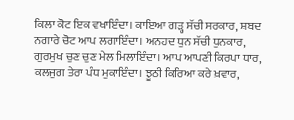ਕਿਲਾ ਕੋਟ ਇਕ ਵਖਾਇੰਦਾ। ਕਾਇਆ ਗੜ੍ਹ ਸੱਚੀ ਸਰਕਾਰ, ਸ਼ਬਦ ਨਗਾਰੇ ਚੋਟ ਆਪ ਲਗਾਇੰਦਾ। ਅਨਹਦ ਧੁਨ ਸੱਚੀ ਧੁਨਕਾਰ, ਗੁਰਮੁਖ ਚੁਣ ਚੁਣ ਮੇਲ ਮਿਲਾਇੰਦਾ। ਆਪ ਆਪਣੀ ਕਿਰਪਾ ਧਾਰ, ਕਲਜੁਗ ਤੇਰਾ ਪੰਧ ਮੁਕਾਇੰਦਾ। ਝੂਠੀ ਕਿਰਿਆ ਕਰੇ ਖ਼ਵਾਰ,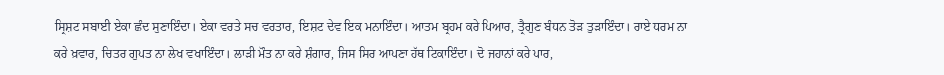ਸ੍ਰਿਸ਼ਟ ਸਬਾਈ ਏਕਾ ਛੰਦ ਸੁਣਾਇੰਦਾ। ਏਕਾ ਵਰਤੇ ਸਚ ਵਰਤਾਰ, ਇਸ਼ਟ ਦੇਵ ਇਕ ਮਨਾਇੰਦਾ। ਆਤਮ ਬ੍ਰਹਮ ਕਰੇ ਪਿਆਰ, ਤ੍ਰੈਗੁਣ ਬੰਧਨ ਤੋੜ ਤੁੜਾਇੰਦਾ। ਰਾਏ ਧਰਮ ਨਾ ਕਰੇ ਖ਼ਵਾਰ, ਚਿਤਰ ਗੁਪਤ ਨਾ ਲੇਖ ਵਖਾਇੰਦਾ। ਲਾੜੀ ਮੌਤ ਨਾ ਕਰੇ ਸ਼ੰਗਾਰ, ਜਿਸ ਸਿਰ ਆਪਣਾ ਹੱਥ ਟਿਕਾਇੰਦਾ। ਦੋ ਜਹਾਨਾਂ ਕਰੇ ਪਾਰ,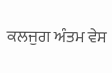ਕਲਜੁਗ ਅੰਤਮ ਵੇਸ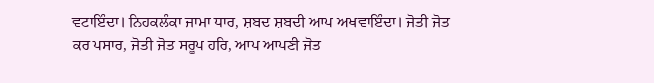ਵਟਾਇੰਦਾ। ਨਿਹਕਲੰਕਾ ਜਾਮਾ ਧਾਰ, ਸ਼ਬਦ ਸ਼ਬਦੀ ਆਪ ਅਖਵਾਇੰਦਾ। ਜੋਤੀ ਜੋਤ ਕਰ ਪਸਾਰ, ਜੋਤੀ ਜੋਤ ਸਰੂਪ ਹਰਿ, ਆਪ ਆਪਣੀ ਜੋਤ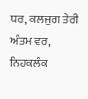ਧਰ, ਕਲਜੁਗ ਤੇਰੀ ਅੰਤਮ ਵਰ, ਨਿਹਕਲੰਕ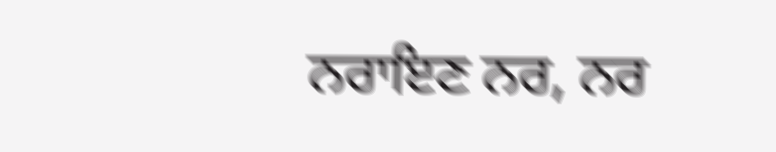ਨਰਾਇਣ ਨਰ, ਨਰ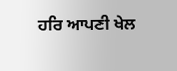ਹਰਿ ਆਪਣੀ ਖੇਲ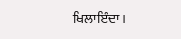ਖਿਲਾਇੰਦਾ।